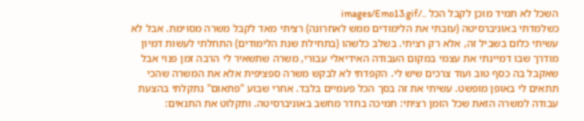השכל לא תמיד מוכן לקבל הכל ../images/Emo13.gif
כשלמדתי באוניברסיטה (עזבתי את הלימודים ממש לאחרונה) רציתי מאד לקבל משרה מסוימת. אבל לא עשיתי כלום בשביל זה, אלא רק רציתי. בשלב כלשהו (בתחילת שנת הלימודים) התחלתי לעשות דמיון מודרך שבו דמיינתי את עצמי במקום העבודה האידיאלי עבורי, משרה שתשאיר לי הרבה זמן פנוי אבל שאקבל בה כסף טוב ועוד צרכים שיש לי. הקפדתי לא לבקש משרה ספציפית אלא את המשרה שהכי תתאים לי באופן מופשט. עשיתי את זה בסך הכל פעמיים בלבד. אחרי שבוע "פתאום" נתקלתי בהצעת עבודה למשרה הזאת שכל הזמן רציתי: תמיכה בחדר מחשב באוניברסיטה. ותקלוט את התנאים: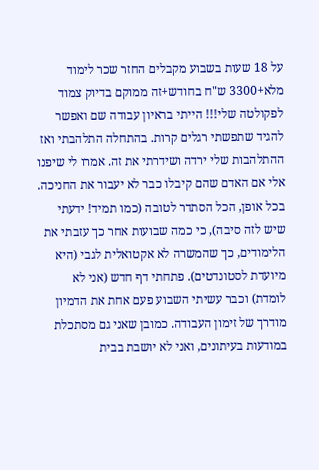על 18 שעות בשבוע מקבלים החזר שכר לימוד מלא+3300 ש"ח בחודש+זה ממוקם בדיוק צמוד לפקולטה שלי!!! הייתי בראיון עבודה שם ואפשר להגיד שתפשתי רגלים קרות. בהתחלה התלהבתי ואז ההתלהבות שלי ירדה ושידרתי את זה. אמרו לי שיפנו אלי אם האדם שהם קיבלו כבר לא יעבור את החניכה. בכל אופן, הכל הסתדר לטובה (כמו תמיד! ידעתי שיש לזה סיבה), כי כמה שבועות אחר כך עזבתי את הלימודים, כך שהמשרה לא אקטואלית לגבי (היא מיועדת לסטונדטים). פתחתי דף חדש (אני לא לומדת) וכבר עשיתי השבוע פעם אחת את הדמיון מודרך של זימון העבודה. כמובן שאני גם מסתכלת במודעות בעיתונים, ואני לא יושבת בבית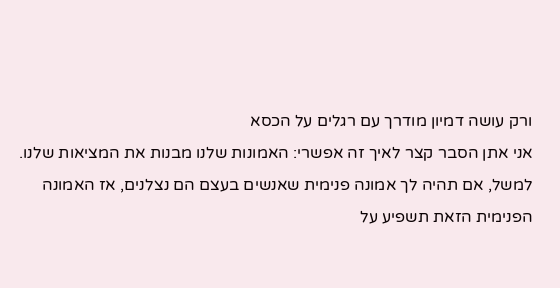ורק עושה דמיון מודרך עם רגלים על הכסא
אני אתן הסבר קצר לאיך זה אפשרי: האמונות שלנו מבנות את המציאות שלנו. למשל, אם תהיה לך אמונה פנימית שאנשים בעצם הם נצלנים, אז האמונה הפנימית הזאת תשפיע על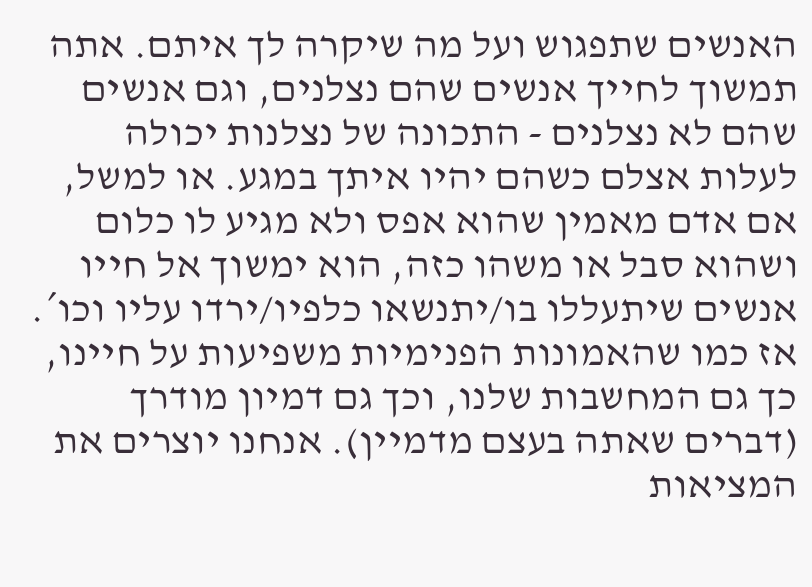האנשים שתפגוש ועל מה שיקרה לך איתם. אתה תמשוך לחייך אנשים שהם נצלנים, וגם אנשים שהם לא נצלנים - התכונה של נצלנות יכולה לעלות אצלם כשהם יהיו איתך במגע. או למשל, אם אדם מאמין שהוא אפס ולא מגיע לו כלום ושהוא סבל או משהו כזה, הוא ימשוך אל חייו אנשים שיתעללו בו/יתנשאו כלפיו/ירדו עליו וכו´. אז כמו שהאמונות הפנימיות משפיעות על חיינו, כך גם המחשבות שלנו, וכך גם דמיון מודרך (דברים שאתה בעצם מדמיין). אנחנו יוצרים את המציאות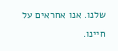שלנו. אנו אחראים על חיינו.